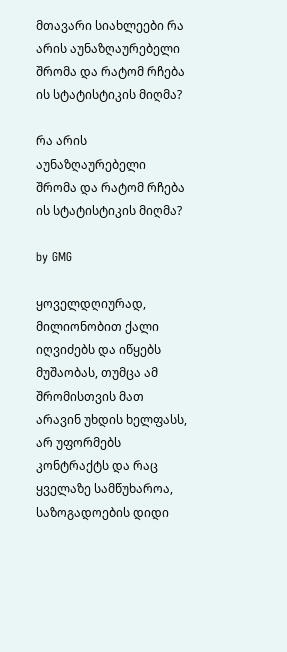მთავარი სიახლეები რა არის აუნაზღაურებელი შრომა და რატომ რჩება ის სტატისტიკის მიღმა?

რა არის აუნაზღაურებელი შრომა და რატომ რჩება ის სტატისტიკის მიღმა?

by GMG

ყოველდღიურად, მილიონობით ქალი იღვიძებს და იწყებს მუშაობას, თუმცა ამ შრომისთვის მათ არავინ უხდის ხელფასს, არ უფორმებს კონტრაქტს და რაც ყველაზე სამწუხაროა, საზოგადოების დიდი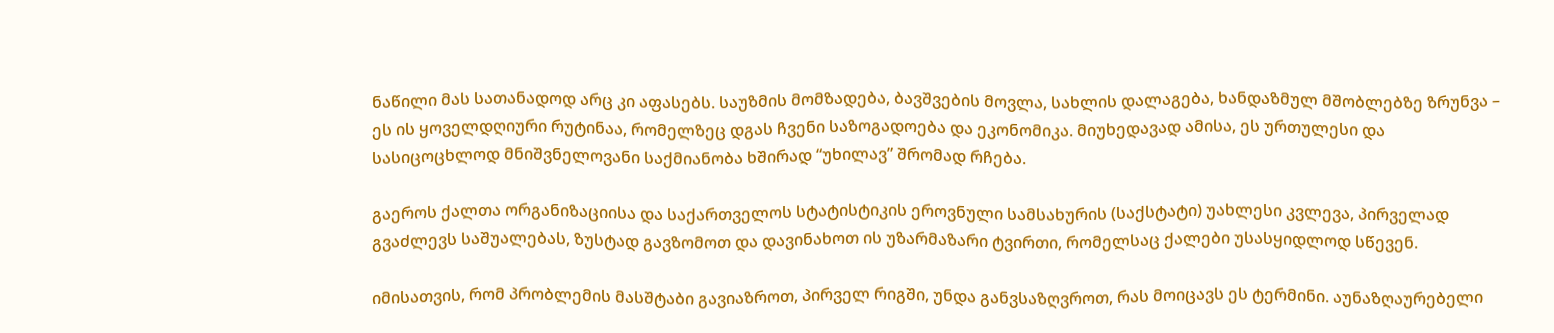ნაწილი მას სათანადოდ არც კი აფასებს. საუზმის მომზადება, ბავშვების მოვლა, სახლის დალაგება, ხანდაზმულ მშობლებზე ზრუნვა – ეს ის ყოველდღიური რუტინაა, რომელზეც დგას ჩვენი საზოგადოება და ეკონომიკა. მიუხედავად ამისა, ეს ურთულესი და სასიცოცხლოდ მნიშვნელოვანი საქმიანობა ხშირად “უხილავ” შრომად რჩება.

გაეროს ქალთა ორგანიზაციისა და საქართველოს სტატისტიკის ეროვნული სამსახურის (საქსტატი) უახლესი კვლევა, პირველად გვაძლევს საშუალებას, ზუსტად გავზომოთ და დავინახოთ ის უზარმაზარი ტვირთი, რომელსაც ქალები უსასყიდლოდ სწევენ.

იმისათვის, რომ პრობლემის მასშტაბი გავიაზროთ, პირველ რიგში, უნდა განვსაზღვროთ, რას მოიცავს ეს ტერმინი. აუნაზღაურებელი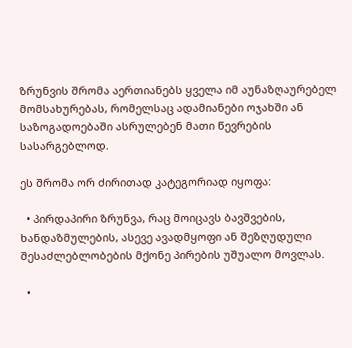ზრუნვის შრომა აერთიანებს ყველა იმ აუნაზღაურებელ მომსახურებას, რომელსაც ადამიანები ოჯახში ან საზოგადოებაში ასრულებენ მათი წევრების სასარგებლოდ.

ეს შრომა ორ ძირითად კატეგორიად იყოფა:

  • პირდაპირი ზრუნვა, რაც მოიცავს ბავშვების, ხანდაზმულების, ასევე ავადმყოფი ან შეზღუდული შესაძლებლობების მქონე პირების უშუალო მოვლას.

  •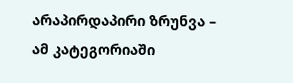არაპირდაპირი ზრუნვა – ამ კატეგორიაში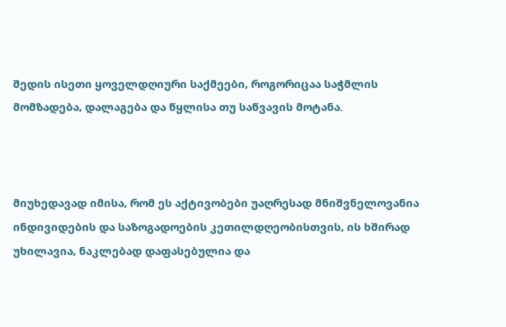შედის ისეთი ყოველდღიური საქმეები, როგორიცაა საჭმლის მომზადება, დალაგება და წყლისა თუ საწვავის მოტანა.



მიუხედავად იმისა, რომ ეს აქტივობები უაღრესად მნიშვნელოვანია ინდივიდების და საზოგადოების კეთილდღეობისთვის, ის ხშირად უხილავია, ნაკლებად დაფასებულია და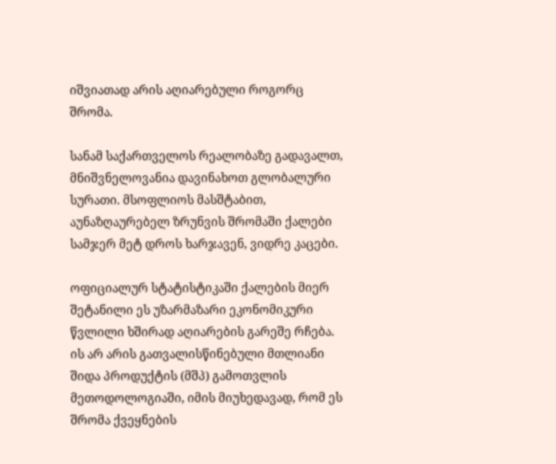იშვიათად არის აღიარებული როგორც შრომა.

სანამ საქართველოს რეალობაზე გადავალთ, მნიშვნელოვანია დავინახოთ გლობალური სურათი. მსოფლიოს მასშტაბით, აუნაზღაურებელ ზრუნვის შრომაში ქალები სამჯერ მეტ დროს ხარჯავენ, ვიდრე კაცები.

ოფიციალურ სტატისტიკაში ქალების მიერ შეტანილი ეს უზარმაზარი ეკონომიკური წვლილი ხშირად აღიარების გარეშე რჩება. ის არ არის გათვალისწინებული მთლიანი შიდა პროდუქტის (მშპ) გამოთვლის მეთოდოლოგიაში, იმის მიუხედავად, რომ ეს შრომა ქვეყნების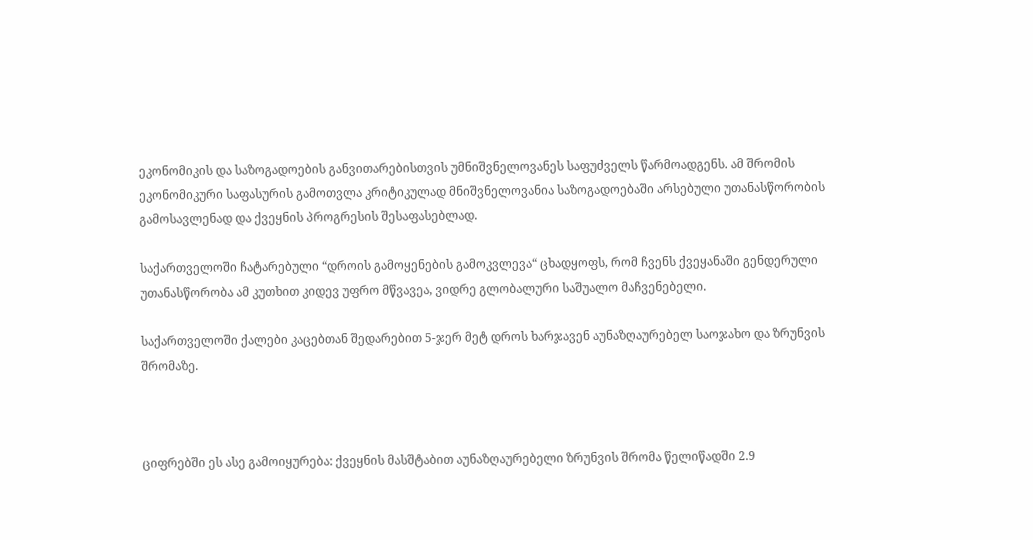ეკონომიკის და საზოგადოების განვითარებისთვის უმნიშვნელოვანეს საფუძველს წარმოადგენს. ამ შრომის ეკონომიკური საფასურის გამოთვლა კრიტიკულად მნიშვნელოვანია საზოგადოებაში არსებული უთანასწორობის გამოსავლენად და ქვეყნის პროგრესის შესაფასებლად.

საქართველოში ჩატარებული “დროის გამოყენების გამოკვლევა“ ცხადყოფს, რომ ჩვენს ქვეყანაში გენდერული უთანასწორობა ამ კუთხით კიდევ უფრო მწვავეა, ვიდრე გლობალური საშუალო მაჩვენებელი.

საქართველოში ქალები კაცებთან შედარებით 5-ჯერ მეტ დროს ხარჯავენ აუნაზღაურებელ საოჯახო და ზრუნვის შრომაზე.



ციფრებში ეს ასე გამოიყურება: ქვეყნის მასშტაბით აუნაზღაურებელი ზრუნვის შრომა წელიწადში 2.9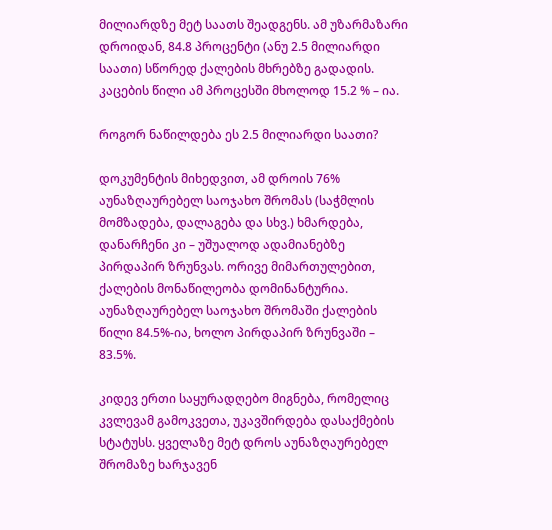მილიარდზე მეტ საათს შეადგენს. ამ უზარმაზარი დროიდან, 84.8 პროცენტი (ანუ 2.5 მილიარდი საათი) სწორედ ქალების მხრებზე გადადის. კაცების წილი ამ პროცესში მხოლოდ 15.2 % – ია.

როგორ ნაწილდება ეს 2.5 მილიარდი საათი?

დოკუმენტის მიხედვით, ამ დროის 76% აუნაზღაურებელ საოჯახო შრომას (საჭმლის მომზადება, დალაგება და სხვ.) ხმარდება, დანარჩენი კი – უშუალოდ ადამიანებზე პირდაპირ ზრუნვას. ორივე მიმართულებით, ქალების მონაწილეობა დომინანტურია. აუნაზღაურებელ საოჯახო შრომაში ქალების წილი 84.5%-ია, ხოლო პირდაპირ ზრუნვაში – 83.5%.

კიდევ ერთი საყურადღებო მიგნება, რომელიც კვლევამ გამოკვეთა, უკავშირდება დასაქმების სტატუსს. ყველაზე მეტ დროს აუნაზღაურებელ შრომაზე ხარჯავენ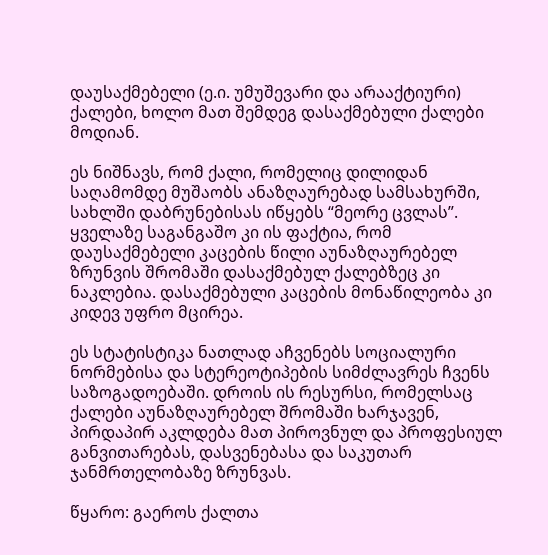დაუსაქმებელი (ე.ი. უმუშევარი და არააქტიური) ქალები, ხოლო მათ შემდეგ დასაქმებული ქალები მოდიან.

ეს ნიშნავს, რომ ქალი, რომელიც დილიდან საღამომდე მუშაობს ანაზღაურებად სამსახურში, სახლში დაბრუნებისას იწყებს “მეორე ცვლას”. ყველაზე საგანგაშო კი ის ფაქტია, რომ დაუსაქმებელი კაცების წილი აუნაზღაურებელ ზრუნვის შრომაში დასაქმებულ ქალებზეც კი ნაკლებია. დასაქმებული კაცების მონაწილეობა კი კიდევ უფრო მცირეა.

ეს სტატისტიკა ნათლად აჩვენებს სოციალური ნორმებისა და სტერეოტიპების სიმძლავრეს ჩვენს საზოგადოებაში. დროის ის რესურსი, რომელსაც ქალები აუნაზღაურებელ შრომაში ხარჯავენ, პირდაპირ აკლდება მათ პიროვნულ და პროფესიულ განვითარებას, დასვენებასა და საკუთარ ჯანმრთელობაზე ზრუნვას.

წყარო: გაეროს ქალთა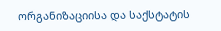ორგანიზაციისა და საქსტატის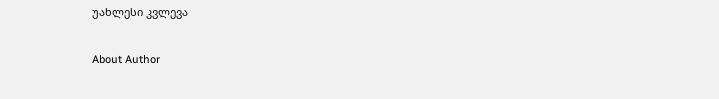უახლესი კვლევა

About Author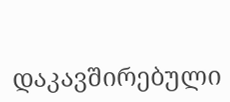დაკავშირებული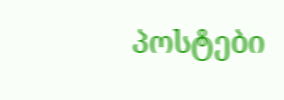პოსტები